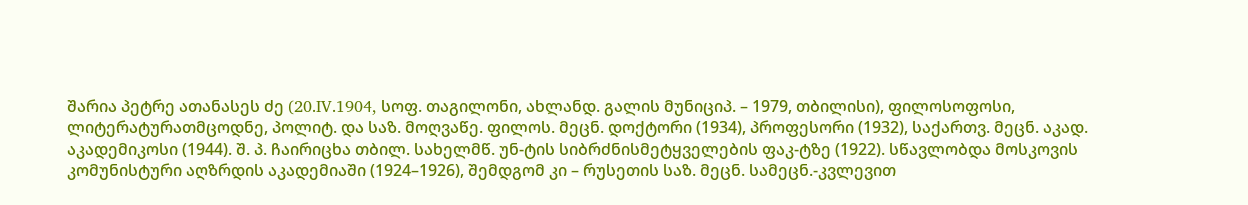შარია პეტრე ათანასეს ძე (20.IV.1904, სოფ. თაგილონი, ახლანდ. გალის მუნიციპ. – 1979, თბილისი), ფილოსოფოსი, ლიტერატურათმცოდნე, პოლიტ. და საზ. მოღვაწე. ფილოს. მეცნ. დოქტორი (1934), პროფესორი (1932), საქართვ. მეცნ. აკად. აკადემიკოსი (1944). შ. პ. ჩაირიცხა თბილ. სახელმწ. უნ-ტის სიბრძნისმეტყველების ფაკ-ტზე (1922). სწავლობდა მოსკოვის კომუნისტური აღზრდის აკადემიაში (1924–1926), შემდგომ კი – რუსეთის საზ. მეცნ. სამეცნ.-კვლევით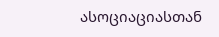ასოციაციასთან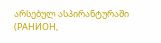არსებულ ასპირანტურაში (РАНИОН,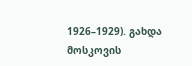1926–1929). გახდა მოსკოვის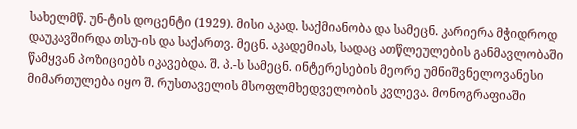სახელმწ. უნ-ტის დოცენტი (1929). მისი აკად. საქმიანობა და სამეცნ. კარიერა მჭიდროდ დაუკავშირდა თსუ-ის და საქართვ. მეცნ. აკადემიას, სადაც ათწლეულების განმავლობაში წამყვან პოზიციებს იკავებდა. შ. პ.-ს სამეცნ. ინტერესების მეორე უმნიშვნელოვანესი მიმართულება იყო შ. რუსთაველის მსოფლმხედველობის კვლევა. მონოგრაფიაში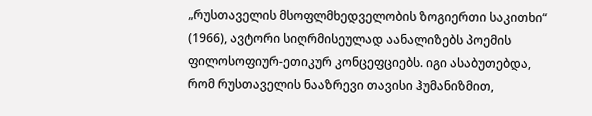„რუსთაველის მსოფლმხედველობის ზოგიერთი საკითხი“ (1966), ავტორი სიღრმისეულად აანალიზებს პოემის ფილოსოფიურ-ეთიკურ კონცეფციებს. იგი ასაბუთებდა, რომ რუსთაველის ნააზრევი თავისი ჰუმანიზმით,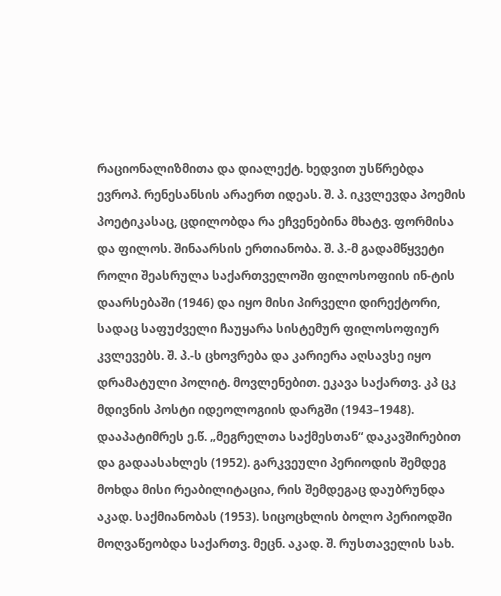რაციონალიზმითა და დიალექტ. ხედვით უსწრებდა ევროპ. რენესანსის არაერთ იდეას. შ. პ. იკვლევდა პოემის პოეტიკასაც, ცდილობდა რა ეჩვენებინა მხატვ. ფორმისა და ფილოს. შინაარსის ერთიანობა. შ. პ.-მ გადამწყვეტი როლი შეასრულა საქართველოში ფილოსოფიის ინ-ტის დაარსებაში (1946) და იყო მისი პირველი დირექტორი, სადაც საფუძველი ჩაუყარა სისტემურ ფილოსოფიურ კვლევებს. შ. პ.-ს ცხოვრება და კარიერა აღსავსე იყო დრამატული პოლიტ. მოვლენებით. ეკავა საქართვ. კპ ცკ მდივნის პოსტი იდეოლოგიის დარგში (1943–1948). დააპატიმრეს ე.წ. „მეგრელთა საქმესთან“ დაკავშირებით და გადაასახლეს (1952). გარკვეული პერიოდის შემდეგ მოხდა მისი რეაბილიტაცია, რის შემდეგაც დაუბრუნდა აკად. საქმიანობას (1953). სიცოცხლის ბოლო პერიოდში მოღვაწეობდა საქართვ. მეცნ. აკად. შ. რუსთაველის სახ.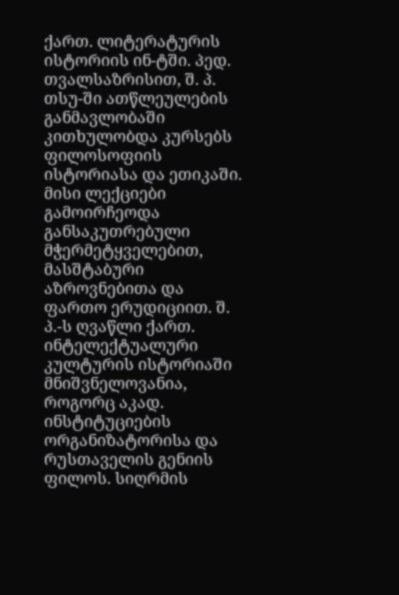ქართ. ლიტერატურის ისტორიის ინ-ტში. პედ. თვალსაზრისით, შ. პ. თსუ-ში ათწლეულების განმავლობაში კითხულობდა კურსებს ფილოსოფიის ისტორიასა და ეთიკაში. მისი ლექციები გამოირჩეოდა განსაკუთრებული მჭერმეტყველებით, მასშტაბური აზროვნებითა და ფართო ერუდიციით. შ. პ.-ს ღვაწლი ქართ. ინტელექტუალური კულტურის ისტორიაში მნიშვნელოვანია, როგორც აკად. ინსტიტუციების ორგანიზატორისა და რუსთაველის გენიის ფილოს. სიღრმის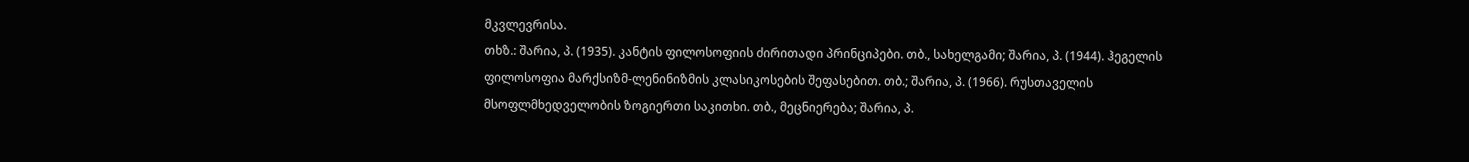მკვლევრისა.
თხზ.: შარია, პ. (1935). კანტის ფილოსოფიის ძირითადი პრინციპები. თბ., სახელგამი; შარია, პ. (1944). ჰეგელის ფილოსოფია მარქსიზმ-ლენინიზმის კლასიკოსების შეფასებით. თბ.; შარია, პ. (1966). რუსთაველის მსოფლმხედველობის ზოგიერთი საკითხი. თბ., მეცნიერება; შარია, პ.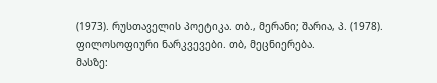(1973). რუსთაველის პოეტიკა. თბ., მერანი; შარია, პ. (1978). ფილოსოფიური ნარკვევები. თბ, მეცნიერება.
მასზე: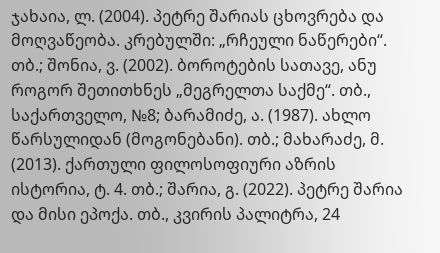ჯახაია, ლ. (2004). პეტრე შარიას ცხოვრება და მოღვაწეობა. კრებულში: „რჩეული ნაწერები“. თბ.; შონია, ვ. (2002). ბოროტების სათავე, ანუ როგორ შეთითხნეს „მეგრელთა საქმე“. თბ., საქართველო, №8; ბარამიძე, ა. (1987). ახლო წარსულიდან (მოგონებანი). თბ.; მახარაძე, მ. (2013). ქართული ფილოსოფიური აზრის ისტორია, ტ. 4. თბ.; შარია, გ. (2022). პეტრე შარია და მისი ეპოქა. თბ., კვირის პალიტრა, 24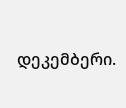დეკემბერი.